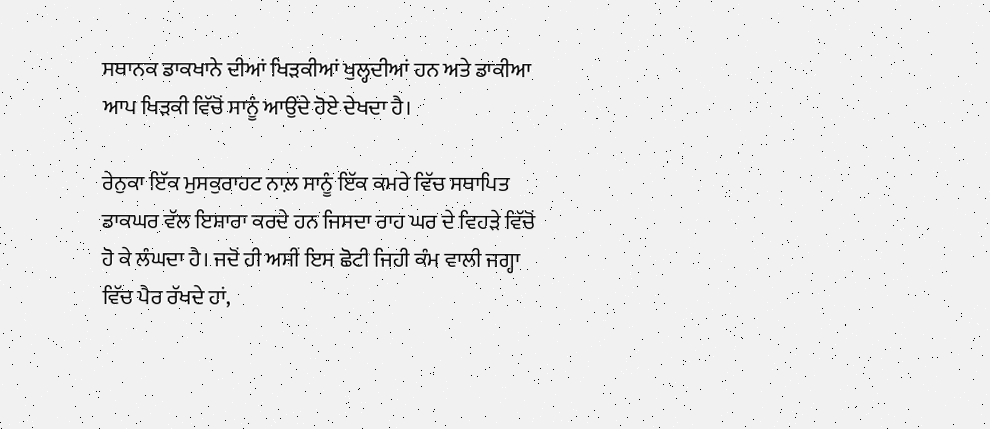ਸਥਾਨਕ ਡਾਕਖਾਨੇ ਦੀਆਂ ਖਿੜਕੀਆਂ ਖੁਲ੍ਹਦੀਆਂ ਹਨ ਅਤੇ ਡਾਕੀਆ ਆਪ ਖਿੜਕੀ ਵਿੱਚੋਂ ਸਾਨੂੰ ਆਉਂਦੇ ਹੋਏ ਦੇਖਦਾ ਹੈ।

ਰੇਨੁਕਾ ਇੱਕ ਮੁਸਕੁਰਾਹਟ ਨਾਲ਼ ਸਾਨੂੰ ਇੱਕ ਕਮਰੇ ਵਿੱਚ ਸਥਾਪਿਤ ਡਾਕਘਰ ਵੱਲ ਇਸ਼ਾਰਾ ਕਰਦੇ ਹਨ ਜਿਸਦਾ ਰਾਹ ਘਰ ਦੇ ਵਿਹੜੇ ਵਿੱਚੋਂ ਹੋ ਕੇ ਲੰਘਦਾ ਹੈ। ਜਦੋਂ ਹੀ ਅਸੀਂ ਇਸ ਛੋਟੀ ਜਿਹੀ ਕੰਮ ਵਾਲੀ ਜਗ੍ਹਾ ਵਿੱਚ ਪੈਰ ਰੱਖਦੇ ਹਾਂ,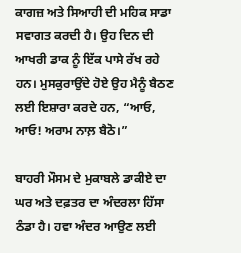ਕਾਗਜ਼ ਅਤੇ ਸਿਆਹੀ ਦੀ ਮਹਿਕ ਸਾਡਾ ਸਵਾਗਤ ਕਰਦੀ ਹੈ। ਉਹ ਦਿਨ ਦੀ ਆਖਰੀ ਡਾਕ ਨੂੰ ਇੱਕ ਪਾਸੇ ਰੱਖ ਰਹੇ ਹਨ। ਮੁਸਕੁਰਾਉਂਦੇ ਹੋਏ ਉਹ ਮੈਨੂੰ ਬੈਠਣ ਲਈ ਇਸ਼ਾਰਾ ਕਰਦੇ ਹਨ, “ਆਓ, ਆਓ! ਅਰਾਮ ਨਾਲ਼ ਬੈਠੋ।”

ਬਾਹਰੀ ਮੌਸਮ ਦੇ ਮੁਕਾਬਲੇ ਡਾਕੀਏ ਦਾ ਘਰ ਅਤੇ ਦਫ਼ਤਰ ਦਾ ਅੰਦਰਲਾ ਹਿੱਸਾ ਠੰਡਾ ਹੈ। ਹਵਾ ਅੰਦਰ ਆਉਣ ਲਈ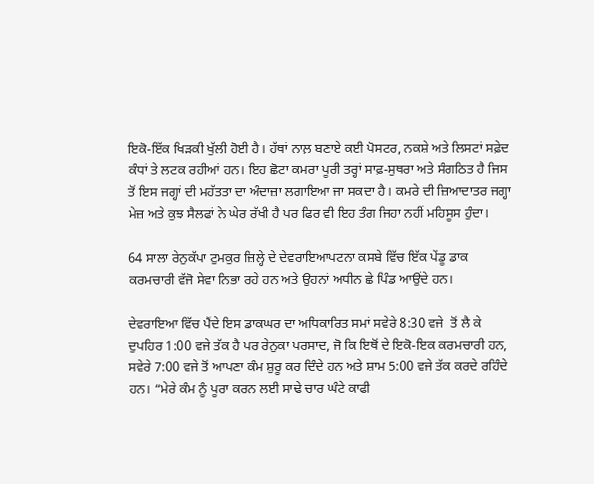ਇਕੋ-ਇੱਕ ਖਿੜਕੀ ਖੁੱਲੀ ਹੋਈ ਹੈ। ਹੱਥਾਂ ਨਾਲ਼ ਬਣਾਏ ਕਈ ਪੋਸਟਰ, ਨਕਸ਼ੇ ਅਤੇ ਲਿਸਟਾਂ ਸਫ਼ੇਦ ਕੰਧਾਂ ਤੇ ਲਟਕ ਰਹੀਆਂ ਹਨ। ਇਹ ਛੋਟਾ ਕਮਰਾ ਪੂਰੀ ਤਰ੍ਹਾਂ ਸਾਫ਼-ਸੁਥਰਾ ਅਤੇ ਸੰਗਠਿਤ ਹੈ ਜਿਸ ਤੋਂ ਇਸ ਜਗ੍ਹਾਂ ਦੀ ਮਹੱਤਤਾ ਦਾ ਅੰਦਾਜ਼ਾ ਲਗਾਇਆ ਜਾ ਸਕਦਾ ਹੈ। ਕਮਰੇ ਦੀ ਜ਼ਿਆਦਾਤਰ ਜਗ੍ਹਾ ਮੇਜ਼ ਅਤੇ ਕੁਝ ਸੈਲਫਾਂ ਨੇ ਘੇਰ ਰੱਖੀ ਹੈ ਪਰ ਫਿਰ ਵੀ ਇਹ ਤੰਗ ਜਿਹਾ ਨਹੀਂ ਮਹਿਸੂਸ ਹੁੰਦਾ।

64 ਸਾਲਾ ਰੇਨੁਕੱਪਾ ਟੁਮਕੁਰ ਜ਼ਿਲ੍ਹੇ ਦੇ ਦੇਵਰਾਇਆਪਟਨਾ ਕਸਬੇ ਵਿੱਚ ਇੱਕ ਪੇਂਡੂ ਡਾਕ ਕਰਮਚਾਰੀ ਵੱਜੋ ਸੇਵਾ ਨਿਭਾ ਰਹੇ ਹਨ ਅਤੇ ਉਹਨਾਂ ਅਧੀਨ ਛੇ ਪਿੰਡ ਆਉਂਦੇ ਹਨ।

ਦੇਵਰਾਇਆ ਵਿੱਚ ਪੈਂਦੇ ਇਸ ਡਾਕਘਰ ਦਾ ਅਧਿਕਾਰਿਤ ਸਮਾਂ ਸਵੇਰੇ 8:30 ਵਜੇ  ਤੋਂ ਲੈ ਕੇ ਦੁਪਹਿਰ 1:00 ਵਜੇ ਤੱਕ ਹੈ ਪਰ ਰੇਨੁਕਾ ਪਰਸਾਦ, ਜੋ ਕਿ ਇਥੋਂ ਦੇ ਇਕੋ-ਇਕ ਕਰਮਚਾਰੀ ਹਨ, ਸਵੇਰੇ 7:00 ਵਜੇ ਤੋਂ ਆਪਣਾ ਕੰਮ ਸ਼ੁਰੂ ਕਰ ਦਿੰਦੇ ਹਨ ਅਤੇ ਸ਼ਾਮ 5:00 ਵਜੇ ਤੱਕ ਕਰਦੇ ਰਹਿੰਦੇ ਹਨ। “ਮੇਰੇ ਕੰਮ ਨੂੰ ਪੂਰਾ ਕਰਨ ਲਈ ਸਾਢੇ ਚਾਰ ਘੰਟੇ ਕਾਫੀ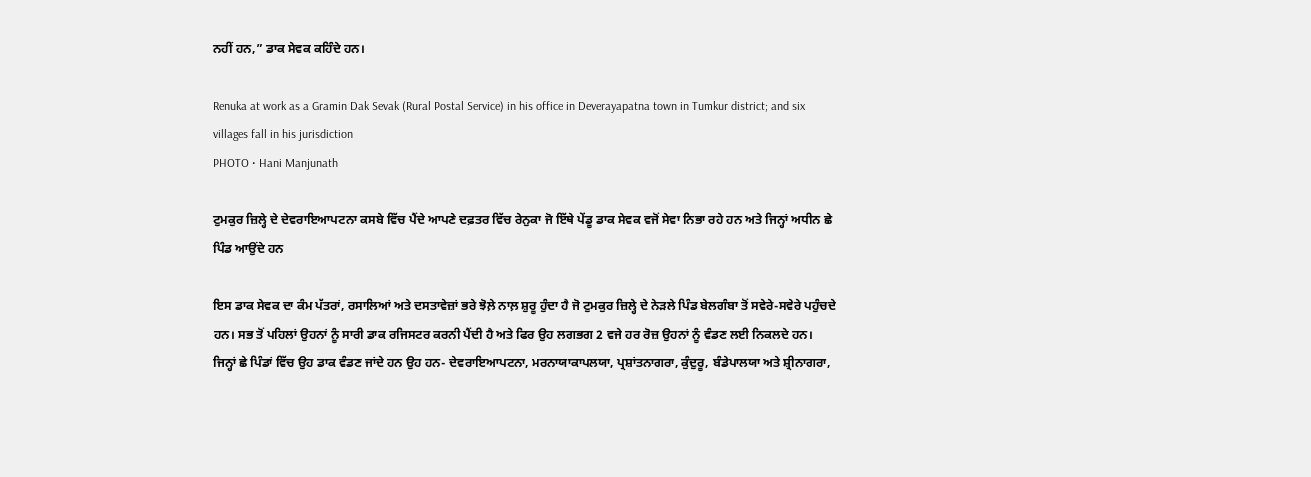ਨਹੀਂ ਹਨ,” ਡਾਕ ਸੇਵਕ ਕਹਿੰਦੇ ਹਨ।

Renuka at work as a Gramin Dak Sevak (Rural Postal Service) in his office in Deverayapatna town in Tumkur district; and six villages fall in his jurisdiction
PHOTO • Hani Manjunath

ਟੁਮਕੁਰ ਜ਼ਿਲ੍ਹੇ ਦੇ ਦੇਵਰਾਇਆਪਟਨਾ ਕਸਬੇ ਵਿੱਚ ਪੈਂਦੇ ਆਪਣੇ ਦਫ਼ਤਰ ਵਿੱਚ ਰੇਨੁਕਾ ਜੋ ਇੱਥੇ ਪੇਂਡੂ ਡਾਕ ਸੇਵਕ ਵਜੋਂ ਸੇਵਾ ਨਿਭਾ ਰਹੇ ਹਨ ਅਤੇ ਜਿਨ੍ਹਾਂ ਅਧੀਨ ਛੇ ਪਿੰਡ ਆਉਂਦੇ ਹਨ

ਇਸ ਡਾਕ ਸੇਵਕ ਦਾ ਕੰਮ ਪੱਤਰਾਂ, ਰਸਾਲਿਆਂ ਅਤੇ ਦਸਤਾਵੇਜ਼ਾਂ ਭਰੇ ਝੋਲ਼ੇ ਨਾਲ਼ ਸ਼ੁਰੂ ਹੁੰਦਾ ਹੈ ਜੋ ਟੁਮਕੁਰ ਜ਼ਿਲ੍ਹੇ ਦੇ ਨੇੜਲੇ ਪਿੰਡ ਬੇਲਗੰਬਾ ਤੋਂ ਸਵੇਰੇ-ਸਵੇਰੇ ਪਹੁੰਚਦੇ ਹਨ। ਸਭ ਤੋਂ ਪਹਿਲਾਂ ਉਹਨਾਂ ਨੂੰ ਸਾਰੀ ਡਾਕ ਰਜਿਸਟਰ ਕਰਨੀ ਪੈਂਦੀ ਹੈ ਅਤੇ ਫਿਰ ਉਹ ਲਗਭਗ 2 ਵਜੇ ਹਰ ਰੋਜ਼ ਉਹਨਾਂ ਨੂੰ ਵੰਡਣ ਲਈ ਨਿਕਲਦੇ ਹਨ। ਜਿਨ੍ਹਾਂ ਛੇ ਪਿੰਡਾਂ ਵਿੱਚ ਉਹ ਡਾਕ ਵੰਡਣ ਜਾਂਦੇ ਹਨ ਉਹ ਹਨ- ਦੇਵਰਾਇਆਪਟਨਾ, ਮਰਨਾਯਾਕਾਪਲਯਾ, ਪ੍ਰਸ਼ਾਂਤਨਾਗਰਾ, ਕੁੰਦੁਰੂ, ਬੰਡੇਪਾਲਯਾ ਅਤੇ ਸ਼੍ਰੀਨਾਗਰਾ,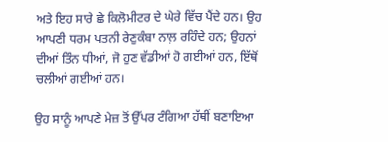ਅਤੇ ਇਹ ਸਾਰੇ ਛੇ ਕਿਲੋਮੀਟਰ ਦੇ ਘੇਰੇ ਵਿੱਚ ਪੈਂਦੇ ਹਨ। ਉਹ ਆਪਣੀ ਧਰਮ ਪਤਨੀ ਰੇਣੁਕੰਬਾ ਨਾਲ਼ ਰਹਿੰਦੇ ਹਨ; ਉਹਨਾਂ ਦੀਆਂ ਤਿੰਨ ਧੀਆਂ, ਜੋ ਹੁਣ ਵੱਡੀਆਂ ਹੋ ਗਈਆਂ ਹਨ, ਇੱਥੋਂ ਚਲੀਆਂ ਗਈਆਂ ਹਨ।

ਉਹ ਸਾਨੂੰ ਆਪਣੇ ਮੇਜ਼ ਤੋਂ ਉੱਪਰ ਟੰਗਿਆ ਹੱਥੀਂ ਬਣਾਇਆ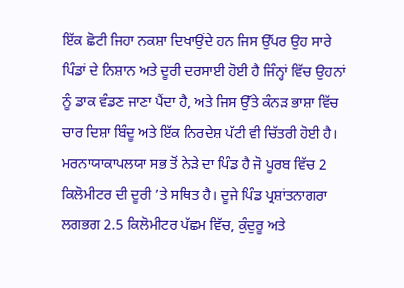ਇੱਕ ਛੋਟੀ ਜਿਹਾ ਨਕਸ਼ਾ ਦਿਖਾਉਂਦੇ ਹਨ ਜਿਸ ਉੱਪਰ ਉਹ ਸਾਰੇ ਪਿੰਡਾਂ ਦੇ ਨਿਸ਼ਾਨ ਅਤੇ ਦੂਰੀ ਦਰਸਾਈ ਹੋਈ ਹੈ ਜਿੰਨ੍ਹਾਂ ਵਿੱਚ ਉਹਨਾਂ ਨੂੰ ਡਾਕ ਵੰਡਣ ਜਾਣਾ ਪੈਂਦਾ ਹੈ, ਅਤੇ ਜਿਸ ਉੱਤੇ ਕੰਨੜ ਭਾਸ਼ਾ ਵਿੱਚ ਚਾਰ ਦਿਸ਼ਾ ਬਿੰਦੂ ਅਤੇ ਇੱਕ ਨਿਰਦੇਸ਼ ਪੱਟੀ ਵੀ ਚਿੱਤਰੀ ਹੋਈ ਹੈ। ਮਰਨਾਯਾਕਾਪਲਯਾ ਸਭ ਤੋਂ ਨੇੜੇ ਦਾ ਪਿੰਡ ਹੈ ਜੋ ਪੂਰਬ ਵਿੱਚ 2 ਕਿਲੋਮੀਟਰ ਦੀ ਦੂਰੀ ’ਤੇ ਸਥਿਤ ਹੈ। ਦੂਜੇ ਪਿੰਡ ਪ੍ਰਸ਼ਾਂਤਨਾਗਰਾ ਲਗਭਗ 2.5 ਕਿਲੋਮੀਟਰ ਪੱਛਮ ਵਿੱਚ, ਕੁੰਦੁਰੂ ਅਤੇ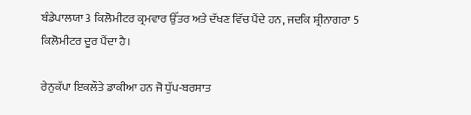ਬੰਡੇਪਾਲਯਾ 3 ਕਿਲੋਮੀਟਰ ਕ੍ਰਮਵਾਰ ਉੱਤਰ ਅਤੇ ਦੱਖਣ ਵਿੱਚ ਪੈਂਦੇ ਹਨ, ਜਦਕਿ ਸ਼੍ਰੀਨਾਗਰਾ 5 ਕਿਲੋਮੀਟਰ ਦੂਰ ਪੈਂਦਾ ਹੈ।

ਰੇਨੁਕੱਪਾ ਇਕਲੌਤੇ ਡਾਕੀਆ ਹਨ ਜੋ ਧੁੱਪ-ਬਰਸਾਤ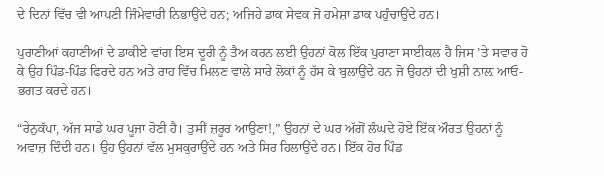ਦੇ ਦਿਨਾਂ ਵਿੱਚ ਵੀ ਆਪਣੀ ਜਿੰਮੇਵਾਰੀ ਨਿਭਾਉਂਦੇ ਹਨ; ਅਜਿਹੇ ਡਾਕ ਸੇਵਕ ਜੋ ਹਮੇਸ਼ਾ ਡਾਕ ਪਹੁੰਚਾਉਂਦੇ ਹਨ।

ਪੁਰਾਣੀਆਂ ਕਹਾਣੀਆਂ ਦੇ ਡਾਕੀਏ ਵਾਂਗ ਇਸ ਦੂਰੀ ਨੂੰ ਤੈਅ ਕਰਨ ਲਈ ਉਹਨਾਂ ਕੋਲ ਇੱਕ ਪੁਰਾਣਾ ਸਾਈਕਲ ਹੈ ਜਿਸ ’ਤੇ ਸਵਾਰ ਹੋ ਕੇ ਉਹ ਪਿੰਡ-ਪਿੰਡ ਫਿਰਦੇ ਹਨ ਅਤੇ ਰਾਹ ਵਿੱਚ ਮਿਲਣ ਵਾਲੇ ਸਾਰੇ ਲੋਕਾਂ ਨੂੰ ਹੱਸ ਕੇ ਬੁਲਾਉਂਦੇ ਹਨ ਜੋ ਉਹਨਾਂ ਦੀ ਖੁਸ਼ੀ ਨਾਲ਼ ਆਓ-ਭਗਤ ਕਰਦੇ ਹਨ।

“ਰੇਨੁਕੱਪਾ, ਅੱਜ ਸਾਡੇ ਘਰ ਪੂਜਾ ਹੋਣੀ ਹੈ। ਤੁਸੀਂ ਜ਼ਰੂਰ ਆਉਣਾ!,” ਉਹਨਾਂ ਦੇ ਘਰ ਅੱਗੋਂ ਲੰਘਦੇ ਹੋਏ ਇੱਕ ਔਰਤ ਉਹਨਾਂ ਨੂੰ ਅਵਾਜ਼ ਦਿੰਦੀ ਹਨ। ਉਹ ਉਹਨਾਂ ਵੱਲ ਮੁਸਕੁਰਾਉਂਦੇ ਹਨ ਅਤੇ ਸਿਰ ਹਿਲਾਉਂਦੇ ਹਨ। ਇੱਕ ਹੋਰ ਪਿੰਡ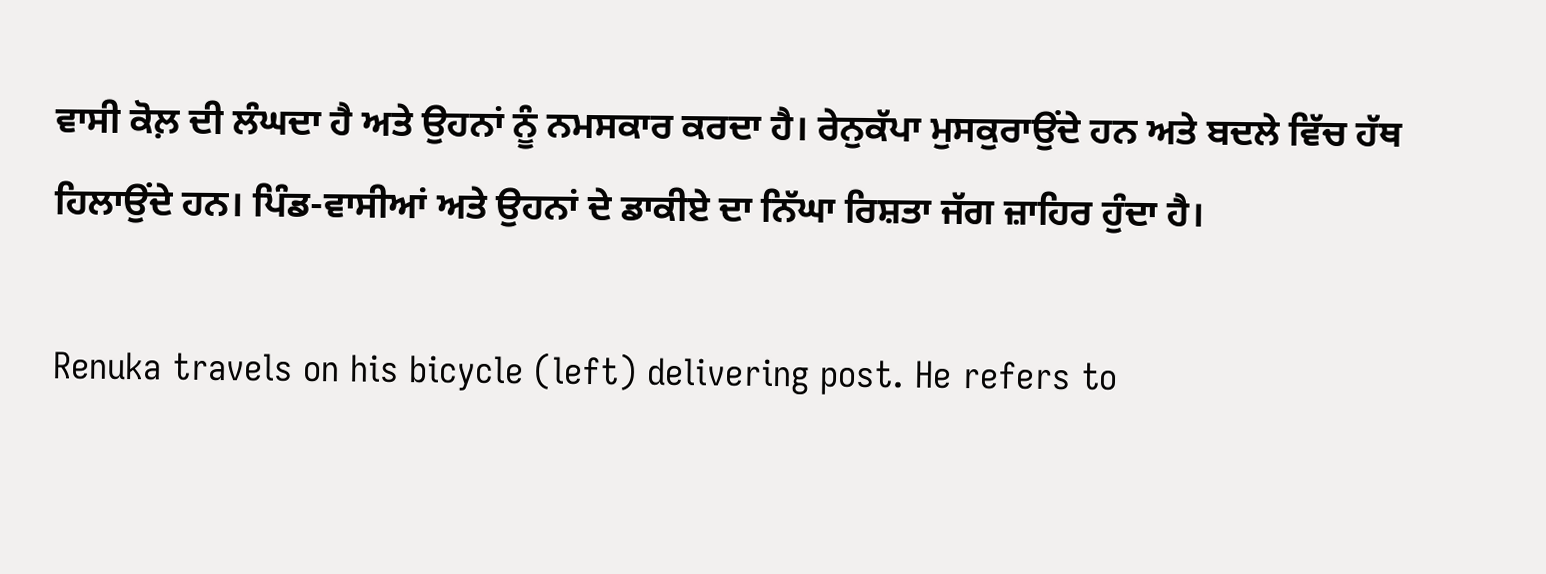ਵਾਸੀ ਕੋਲ਼ ਦੀ ਲੰਘਦਾ ਹੈ ਅਤੇ ਉਹਨਾਂ ਨੂੰ ਨਮਸਕਾਰ ਕਰਦਾ ਹੈ। ਰੇਨੁਕੱਪਾ ਮੁਸਕੁਰਾਉਂਦੇ ਹਨ ਅਤੇ ਬਦਲੇ ਵਿੱਚ ਹੱਥ ਹਿਲਾਉਂਦੇ ਹਨ। ਪਿੰਡ-ਵਾਸੀਆਂ ਅਤੇ ਉਹਨਾਂ ਦੇ ਡਾਕੀਏ ਦਾ ਨਿੱਘਾ ਰਿਸ਼ਤਾ ਜੱਗ ਜ਼ਾਹਿਰ ਹੁੰਦਾ ਹੈ।

Renuka travels on his bicycle (left) delivering post. He refers to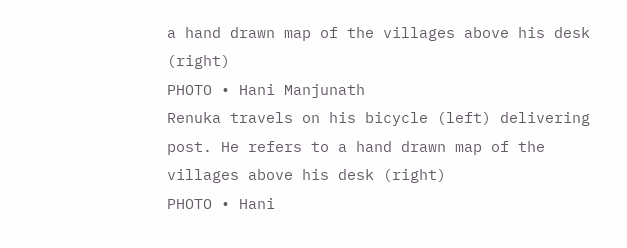a hand drawn map of the villages above his desk (right)
PHOTO • Hani Manjunath
Renuka travels on his bicycle (left) delivering post. He refers to a hand drawn map of the villages above his desk (right)
PHOTO • Hani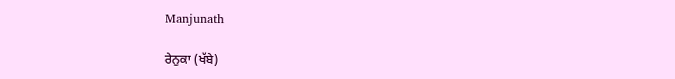Manjunath

ਰੇਨੁਕਾ (ਖੱਬੇ)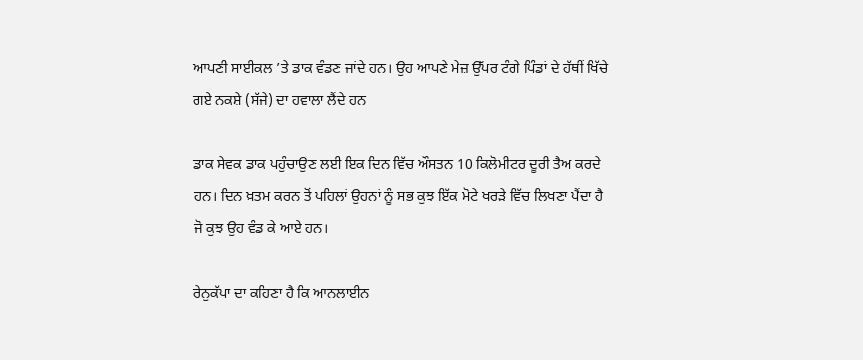ਆਪਣੀ ਸਾਈਕਲ ’ਤੇ ਡਾਕ ਵੰਡਣ ਜਾਂਦੇ ਹਨ। ਉਹ ਆਪਣੇ ਮੇਜ਼ ਉੱਪਰ ਟੰਗੇ ਪਿੰਡਾਂ ਦੇ ਹੱਥੀਂ ਖਿੱਚੇ ਗਏ ਨਕਸ਼ੇ (ਸੱਜੇ) ਦਾ ਹਵਾਲਾ ਲੈਂਦੇ ਹਨ

ਡਾਕ ਸੇਵਕ ਡਾਕ ਪਹੁੰਚਾਉਣ ਲਈ ਇਕ ਦਿਨ ਵਿੱਚ ਔਸਤਨ 10 ਕਿਲੋਮੀਟਰ ਦੂਰੀ ਤੈਅ ਕਰਦੇ ਹਨ। ਦਿਨ ਖ਼ਤਮ ਕਰਨ ਤੋਂ ਪਹਿਲਾਂ ਉਹਨਾਂ ਨੂੰ ਸਭ ਕੁਝ ਇੱਕ ਮੋਟੇ ਖਰੜੇ ਵਿੱਚ ਲਿਖਣਾ ਪੈਂਦਾ ਹੈ ਜੋ ਕੁਝ ਉਹ ਵੰਡ ਕੇ ਆਏ ਹਨ।

ਰੇਨੁਕੱਪਾ ਦਾ ਕਹਿਣਾ ਹੈ ਕਿ ਆਨਲਾਈਨ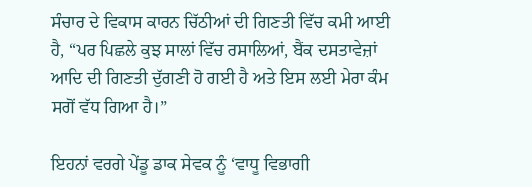ਸੰਚਾਰ ਦੇ ਵਿਕਾਸ ਕਾਰਨ ਚਿੱਠੀਆਂ ਦੀ ਗਿਣਤੀ ਵਿੱਚ ਕਮੀ ਆਈ ਹੈ, “ਪਰ ਪਿਛਲੇ ਕੁਝ ਸਾਲਾਂ ਵਿੱਚ ਰਸਾਲਿਆਂ, ਬੈਂਕ ਦਸਤਾਵੇਜ਼ਾਂ ਆਦਿ ਦੀ ਗਿਣਤੀ ਦੁੱਗਣੀ ਹੋ ਗਈ ਹੈ ਅਤੇ ਇਸ ਲਈ ਮੇਰਾ ਕੰਮ ਸਗੋਂ ਵੱਧ ਗਿਆ ਹੈ।”

ਇਹਨਾਂ ਵਰਗੇ ਪੇਂਡੂ ਡਾਕ ਸੇਵਕ ਨੂੰ ‘ਵਾਧੂ ਵਿਭਾਗੀ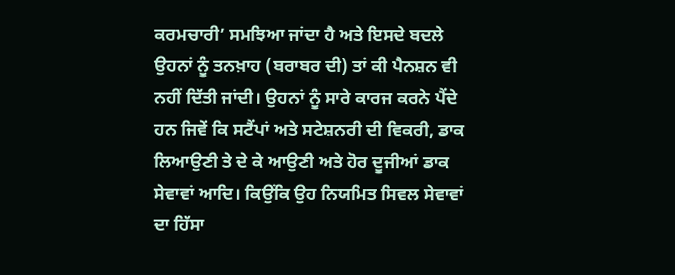ਕਰਮਚਾਰੀ’ ਸਮਝਿਆ ਜਾਂਦਾ ਹੈ ਅਤੇ ਇਸਦੇ ਬਦਲੇ ਉਹਨਾਂ ਨੂੰ ਤਨਖ਼ਾਹ (ਬਰਾਬਰ ਦੀ) ਤਾਂ ਕੀ ਪੈਨਸ਼ਨ ਵੀ ਨਹੀਂ ਦਿੱਤੀ ਜਾਂਦੀ। ਉਹਨਾਂ ਨੂੰ ਸਾਰੇ ਕਾਰਜ ਕਰਨੇ ਪੈਂਦੇ ਹਨ ਜਿਵੇਂ ਕਿ ਸਟੈਂਪਾਂ ਅਤੇ ਸਟੇਸ਼ਨਰੀ ਦੀ ਵਿਕਰੀ, ਡਾਕ ਲਿਆਉਣੀ ਤੇ ਦੇ ਕੇ ਆਉਣੀ ਅਤੇ ਹੋਰ ਦੂਜੀਆਂ ਡਾਕ ਸੇਵਾਵਾਂ ਆਦਿ। ਕਿਉਂਕਿ ਉਹ ਨਿਯਮਿਤ ਸਿਵਲ ਸੇਵਾਵਾਂ ਦਾ ਹਿੱਸਾ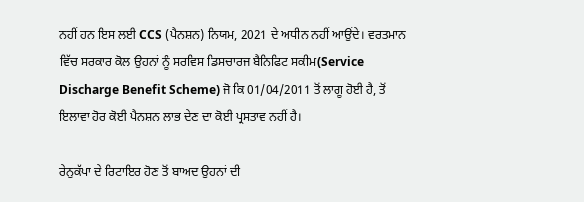ਨਹੀਂ ਹਨ ਇਸ ਲਈ CCS (ਪੈਨਸ਼ਨ) ਨਿਯਮ, 2021 ਦੇ ਅਧੀਨ ਨਹੀਂ ਆਉਂਦੇ। ਵਰਤਮਾਨ ਵਿੱਚ ਸਰਕਾਰ ਕੋਲ ਉਹਨਾਂ ਨੂੰ ਸਰਵਿਸ ਡਿਸਚਾਰਜ ਬੈਨਿਫਿਟ ਸਕੀਮ(Service Discharge Benefit Scheme) ਜੋ ਕਿ 01/04/2011 ਤੋਂ ਲਾਗੂ ਹੋਈ ਹੈ, ਤੋਂ ਇਲਾਵਾ ਹੋਰ ਕੋਈ ਪੈਨਸ਼ਨ ਲਾਭ ਦੇਣ ਦਾ ਕੋਈ ਪ੍ਰਸਤਾਵ ਨਹੀਂ ਹੈ।

ਰੇਨੁਕੱਪਾ ਦੇ ਰਿਟਾਇਰ ਹੋਣ ਤੋਂ ਬਾਅਦ ਉਹਨਾਂ ਦੀ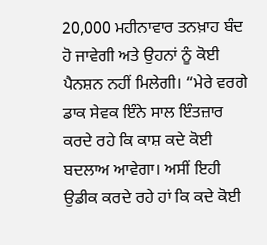20,000 ਮਹੀਨਾਵਾਰ ਤਨਖ਼ਾਹ ਬੰਦ ਹੋ ਜਾਵੇਗੀ ਅਤੇ ਉਹਨਾਂ ਨੂੰ ਕੋਈ ਪੈਨਸ਼ਨ ਨਹੀਂ ਮਿਲੇਗੀ। “ਮੇਰੇ ਵਰਗੇ ਡਾਕ ਸੇਵਕ ਇੰਨੇ ਸਾਲ ਇੰਤਜ਼ਾਰ ਕਰਦੇ ਰਹੇ ਕਿ ਕਾਸ਼ ਕਦੇ ਕੋਈ ਬਦਲਾਅ ਆਵੇਗਾ। ਅਸੀਂ ਇਹੀ ਉਡੀਕ ਕਰਦੇ ਰਹੇ ਹਾਂ ਕਿ ਕਦੇ ਕੋਈ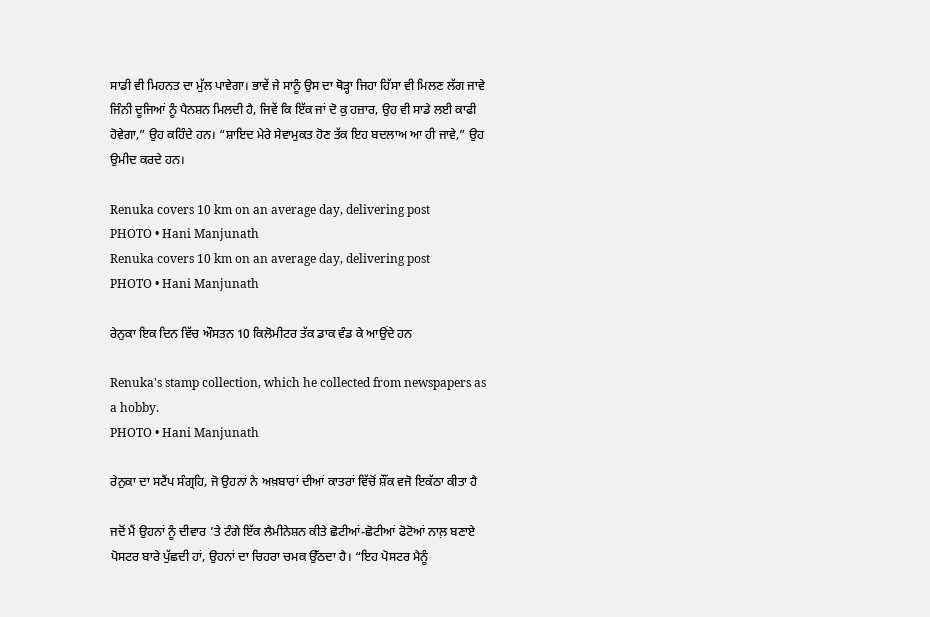ਸਾਡੀ ਵੀ ਮਿਹਨਤ ਦਾ ਮੁੱਲ ਪਾਵੇਗਾ। ਭਾਵੇਂ ਜੇ ਸਾਨੂੰ ਉਸ ਦਾ ਥੋੜ੍ਹਾ ਜਿਹਾ ਹਿੱਸਾ ਵੀ ਮਿਲਣ ਲੱਗ ਜਾਵੇ ਜਿੰਨੀ ਦੂਜਿਆਂ ਨੂੰ ਪੈਨਸ਼ਨ ਮਿਲਦੀ ਹੈ, ਜਿਵੇਂ ਕਿ ਇੱਕ ਜਾਂ ਦੋ ਕੁ ਹਜ਼ਾਰ, ਉਹ ਵੀ ਸਾਡੇ ਲਈ ਕਾਫੀ ਹੋਵੇਗਾ,” ਉਹ ਕਹਿੰਦੇ ਹਨ। “ਸ਼ਾਇਦ ਮੇਰੇ ਸੇਵਾਮੁਕਤ ਹੋਣ ਤੱਕ ਇਹ ਬਦਲਾਅ ਆ ਹੀ ਜਾਵੇ,” ਉਹ ਉਮੀਦ ਕਰਦੇ ਹਨ।

Renuka covers 10 km on an average day, delivering post
PHOTO • Hani Manjunath
Renuka covers 10 km on an average day, delivering post
PHOTO • Hani Manjunath

ਰੇਨੁਕਾ ਇਕ ਦਿਨ ਵਿੱਚ ਔਸਤਨ 10 ਕਿਲੋਮੀਟਰ ਤੱਕ ਡਾਕ ਵੰਡ ਕੇ ਆਉਂਦੇ ਹਨ

Renuka's stamp collection, which he collected from newspapers as a hobby.
PHOTO • Hani Manjunath

ਰੇਨੁਕਾ ਦਾ ਸਟੈਂਪ ਸੰਗ੍ਰਹਿ, ਜੋ ਉਹਨਾਂ ਨੇ ਅਖ਼ਬਾਰਾਂ ਦੀਆਂ ਕਾਤਰਾਂ ਵਿੱਚੋਂ ਸ਼ੌਂਕ ਵਜੋ ਇਕੱਠਾ ਕੀਤਾ ਹੈ

ਜਦੋਂ ਮੈਂ ਉਹਨਾਂ ਨੂੰ ਦੀਵਾਰ ’ਤੇ ਟੰਗੇ ਇੱਕ ਲੈਮੀਨੇਸ਼ਨ ਕੀਤੇ ਛੋਟੀਆਂ-ਛੋਟੀਆਂ ਫੋਟੋਆਂ ਨਾਲ਼ ਬਣਾਏ ਪੋਸਟਰ ਬਾਰੇ ਪੁੱਛਦੀ ਹਾਂ, ਉਹਨਾਂ ਦਾ ਚਿਹਰਾ ਚਮਕ ਉੱਠਦਾ ਹੈ। “ਇਹ ਪੋਸਟਰ ਮੈਨੂੰ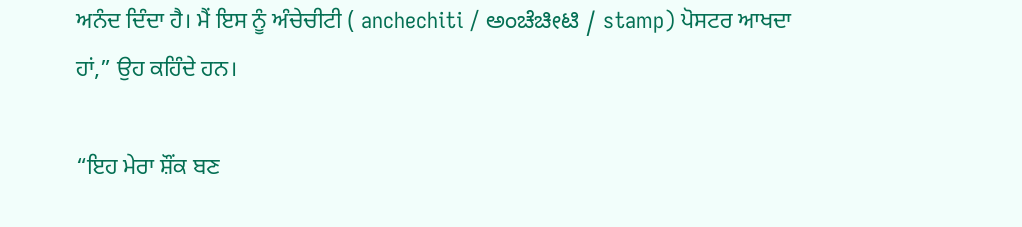ਅਨੰਦ ਦਿੰਦਾ ਹੈ। ਮੈਂ ਇਸ ਨੂੰ ਅੰਚੇਚੀਟੀ ( anchechiti / ಅಂಚೆಚೀಟಿ / stamp) ਪੋਸਟਰ ਆਖਦਾ ਹਾਂ,” ਉਹ ਕਹਿੰਦੇ ਹਨ।

“ਇਹ ਮੇਰਾ ਸ਼ੌਂਕ ਬਣ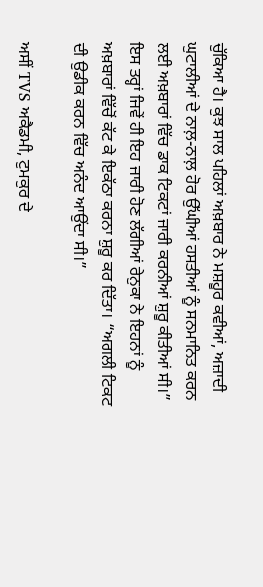ਚੁੱਕਿਆ ਹੈ। ਕੁਝ ਸਾਲ ਪਹਿਲਾਂ ਅਖ਼ਬਾਰ ਨੇ ਮਸ਼ਹੂਰ ਕਵੀਆਂ, ਅਜ਼ਾਦੀ ਘੁਟਾਲੀਆਂ ਦੇ ਨਾਲ਼-ਨਾਲ਼ ਹੋਰ ਉੱਘੀਆਂ ਹਸਤੀਆਂ ਨੂੰ ਸਨਮਾਨਿਤ ਕਰਨ ਲਈ ਅਖ਼ਬਾਰਾਂ ਵਿੱਚ ਡਾਕ ਟਿਕਟਾਂ ਜਾਰੀ ਕਰਨੀਆਂ ਸ਼ੁਰੂ ਕੀਤੀਆਂ ਸੀ।” ਇਸ ਤਰ੍ਹਾਂ ਜਿਵੇਂ ਹੀ ਇਹ ਜਾਰੀ ਹੋਣ ਲੱਗੀਆਂ ਰੇਨੁਕਾ ਨੇ ਇਹਨਾਂ ਨੂੰ ਅਖ਼ਬਾਰਾਂ ਵਿੱਚੋਂ ਕੱਟ ਕੇ ਇਕੱਠਾ ਕਰਨਾ ਸ਼ੁਰੂ ਕਰ ਦਿੱਤਾ। “ਅਗਲੀ ਟਿਕਟ ਦੀ ਉਡੀਕ ਕਰਨ ਵਿੱਚ ਅਨੰਦ ਆਉਂਦਾ ਸੀ।”

ਅਸੀਂ TVS ਅਕੈਡਮੀ, ਟੁਮਕੁਰ ਦੇ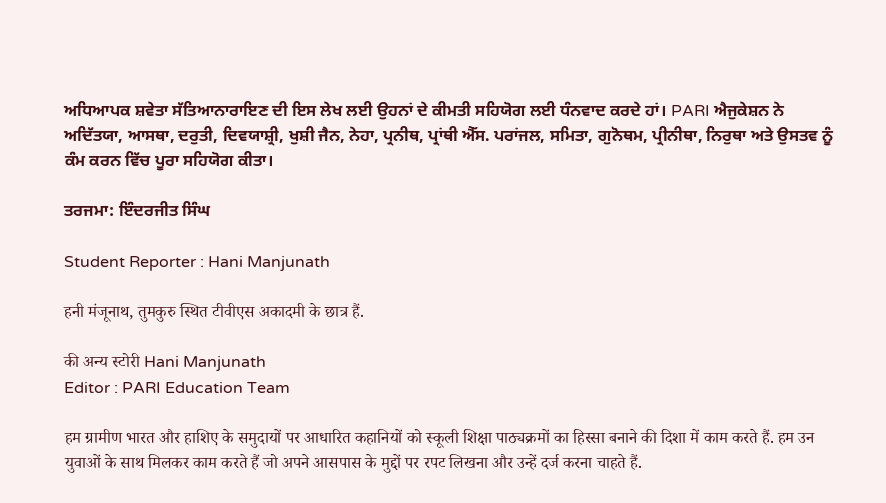ਅਧਿਆਪਕ ਸ਼ਵੇਤਾ ਸੱਤਿਆਨਾਰਾਇਣ ਦੀ ਇਸ ਲੇਖ ਲਈ ਉਹਨਾਂ ਦੇ ਕੀਮਤੀ ਸਹਿਯੋਗ ਲਈ ਧੰਨਵਾਦ ਕਰਦੇ ਹਾਂ। PARI ਐਜੁਕੇਸ਼ਨ ਨੇ ਅਦਿੱਤਯਾ, ਆਸਥਾ, ਦਰੁਤੀ, ਦਿਵਯਾਸ਼੍ਰੀ, ਖੁਸ਼ੀ ਜੈਨ, ਨੇਹਾ, ਪ੍ਰਨੀਥ, ਪ੍ਰਾਂਥੀ ਐੱਸ. ਪਰਾਂਜਲ, ਸਮਿਤਾ, ਗੁਨੋਥਮ, ਪ੍ਰੀਨੀਥਾ, ਨਿਰੁਥਾ ਅਤੇ ਉਸਤਵ ਨੂੰ ਕੰਮ ਕਰਨ ਵਿੱਚ ਪੂਰਾ ਸਹਿਯੋਗ ਕੀਤਾ।

ਤਰਜਮਾ: ਇੰਦਰਜੀਤ ਸਿੰਘ

Student Reporter : Hani Manjunath

हनी मंजूनाथ, तुमकुरु स्थित टीवीएस अकादमी के छात्र हैं.

की अन्य स्टोरी Hani Manjunath
Editor : PARI Education Team

हम ग्रामीण भारत और हाशिए के समुदायों पर आधारित कहानियों को स्कूली शिक्षा पाठ्यक्रमों का हिस्सा बनाने की दिशा में काम करते हैं. हम उन युवाओं के साथ मिलकर काम करते हैं जो अपने आसपास के मुद्दों पर रपट लिखना और उन्हें दर्ज करना चाहते हैं.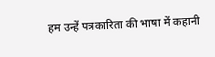हम उन्हें पत्रकारिता की भाषा में कहानी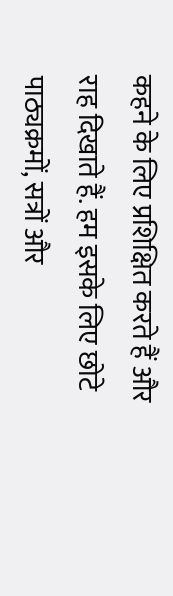कहने के लिए प्रशिक्षित करते हैं और राह दिखाते हैं. हम इसके लिए छोटे पाठ्यक्रमों, सत्रों और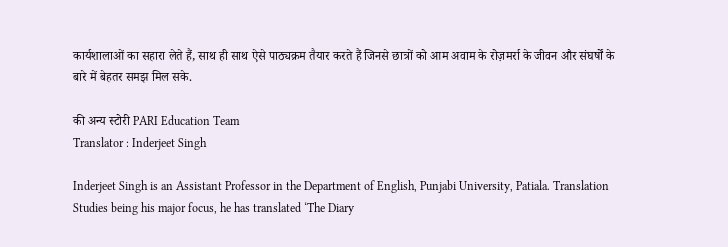कार्यशालाओं का सहारा लेते हैं, साथ ही साथ ऐसे पाठ्यक्रम तैयार करते हैं जिनसे छात्रों को आम अवाम के रोज़मर्रा के जीवन और संघर्षों के बारे में बेहतर समझ मिल सके.

की अन्य स्टोरी PARI Education Team
Translator : Inderjeet Singh

Inderjeet Singh is an Assistant Professor in the Department of English, Punjabi University, Patiala. Translation Studies being his major focus, he has translated ‘The Diary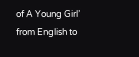of A Young Girl’ from English to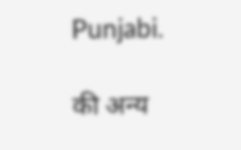Punjabi.

की अन्य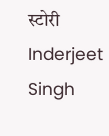स्टोरी Inderjeet Singh